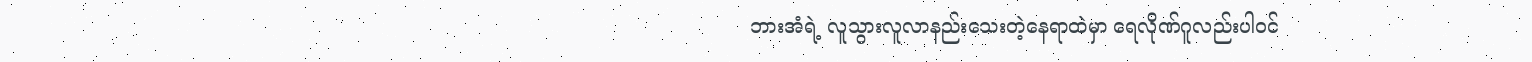ဘားအံရဲ့ လူသွားလူလာနည်းသေးတဲ့နေရာထဲမှာ ရေလိုဏ်ဂူလည်းပါဝင်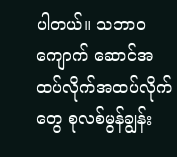ပါတယ်။ သဘာဝကျောက် ဆောင်အထပ်လိုက်အထပ်လိုက်တွေ စုလစ်မွန်ချွန်း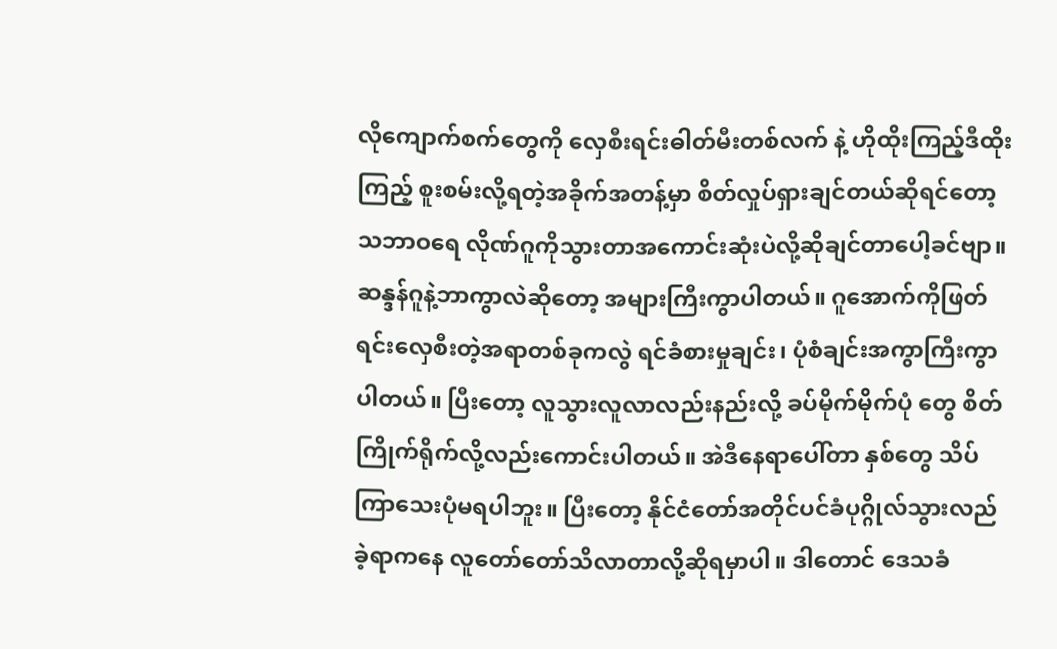လိုကျောက်စက်တွေကို လှေစီးရင်းဓါတ်မီးတစ်လက် နဲ့ ဟိုထိုးကြည့်ဒီထိုးကြည့် စူးစမ်းလို့ရတဲ့အခိုက်အတန့်မှာ စိတ်လှုပ်ရှားချင်တယ်ဆိုရင်တော့ သဘာဝရေ လိုဏ်ဂူကိုသွားတာအကောင်းဆုံးပဲလို့ဆိုချင်တာပေါ့ခင်ဗျာ။
ဆန္ဒန်ဂူနဲ့ဘာကွာလဲဆိုတော့ အများကြီးကွာပါတယ်။ ဂူအောက်ကိုဖြတ်ရင်းလှေစီးတဲ့အရာတစ်ခုကလွဲ ရင်ခံစားမှုချင်း၊ ပုံစံချင်းအကွာကြီးကွာပါတယ်။ ပြီးတော့ လူသွားလူလာလည်းနည်းလို့ ခပ်မိုက်မိုက်ပုံ တွေ စိတ်ကြိုက်ရိုက်လို့လည်းကောင်းပါတယ်။ အဲဒီနေရာပေါ်တာ နှစ်တွေ သိပ်ကြာသေးပုံမရပါဘူး။ ပြီးတော့ နိုင်ငံတော်အတိုင်ပင်ခံပုဂ္ဂိုလ်သွားလည်ခဲ့ရာကနေ လူတော်တော်သိလာတာလို့ဆိုရမှာပါ။ ဒါတောင် ဒေသခံ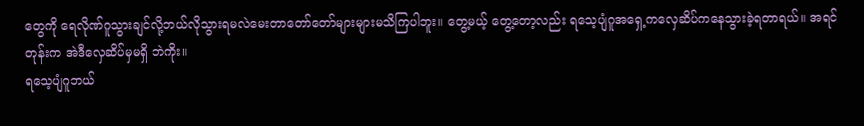တွေကို ရေလိုဏ်ဂူသွားချင်လို့ဘယ်လိုသွားရမလဲမေးတာတော်တော်များများမသိကြပါဘူး။ တွေ့မယ့် တွေ့တော့လည်း ရသေ့ပျံဂူအရှေ့ကလှေဆိပ်ကနေသွားခဲ့ရတာရယ်။ အရင်တုန်းက အဲဒီလှေဆိပ်မှမရှိ ဘဲကိုး။
ရသေ့ပျံဂူဘယ်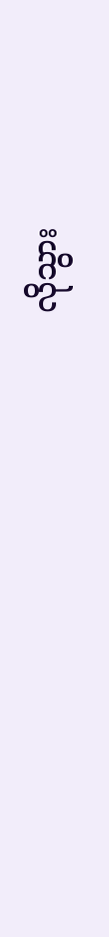လိုသွား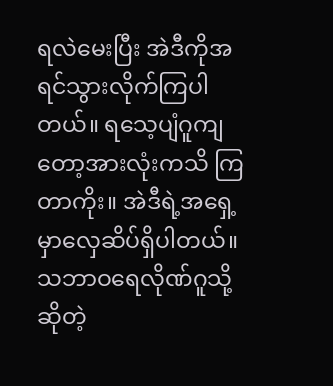ရလဲမေးပြီး အဲဒီကိုအရင်သွားလိုက်ကြပါတယ်။ ရသေ့ပျံဂူကျတော့အားလုံးကသိ ကြတာကိုး။ အဲဒီရဲ့အရှေ့မှာလှေဆိပ်ရှိပါတယ်။ သဘာဝရေလိုဏ်ဂူသို့ဆိုတဲ့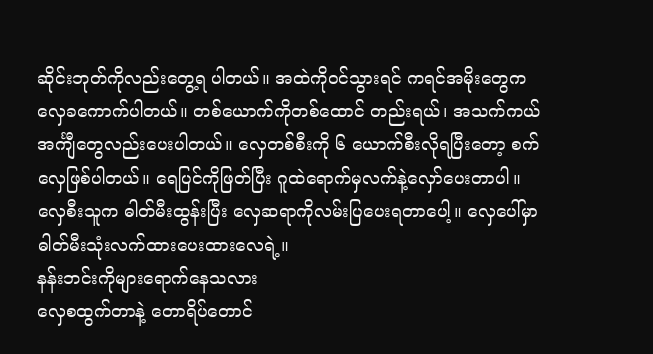ဆိုင်းဘုတ်ကိုလည်းတွေ့ရ ပါတယ်။ အထဲကိုဝင်သွားရင် ကရင်အမိုးတွေကလှေခကောက်ပါတယ်။ တစ်ယောက်ကိုတစ်ထောင် တည်းရယ်၊ အသက်ကယ်အင်္ကျီတွေလည်းပေးပါတယ်။ လှေတစ်စီးကို ၆ ယောက်စီးလိုရပြီးတော့ စက် လှေဖြစ်ပါတယ်။ ရေပြင်ကိုဖြတ်ပြီး ဂူထဲရောက်မှလက်နဲ့လှော်ပေးတာပါ။ လှေစီးသူက ဓါတ်မီးထွန်းပြီး လှေဆရာကိုလမ်းပြပေးရတာပေါ့။ လှေပေါ်မှာ ဓါတ်မီးသုံးလက်ထားပေးထားလေရဲ့။
နန်းဘင်းကိုများရောက်နေသလား
လှေစထွက်တာနဲ့ တောရိပ်တောင်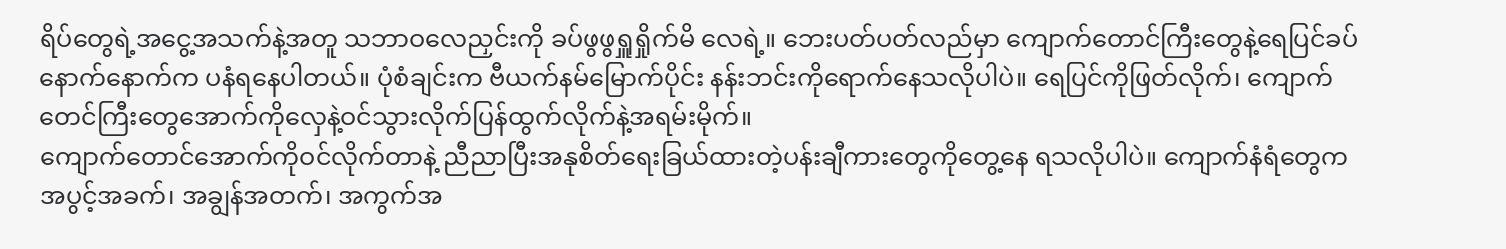ရိပ်တွေရဲ့အငွေ့အသက်နဲ့အတူ သဘာဝလေညှင်းကို ခပ်ဖွဖွရှူရှိုက်မိ လေရဲ့။ ဘေးပတ်ပတ်လည်မှာ ကျောက်တောင်ကြီးတွေနဲ့ရေပြင်ခပ်နောက်နောက်က ပနံရနေပါတယ်။ ပုံစံချင်းက ဗီယက်နမ်မြောက်ပိုင်း နန်းဘင်းကိုရောက်နေသလိုပါပဲ။ ရေပြင်ကိုဖြတ်လိုက်၊ ကျောက် တေင်ကြီးတွေအောက်ကိုလှေနဲ့ဝင်သွားလိုက်ပြန်ထွက်လိုက်နဲ့အရမ်းမိုက်။
ကျောက်တောင်အောက်ကိုဝင်လိုက်တာနဲ့ ညီညာပြီးအနုစိတ်ရေးခြယ်ထားတဲ့ပန်းချီကားတွေကိုတွေ့နေ ရသလိုပါပဲ။ ကျောက်နံရံတွေက အပွင့်အခက်၊ အချွန်အတက်၊ အကွက်အ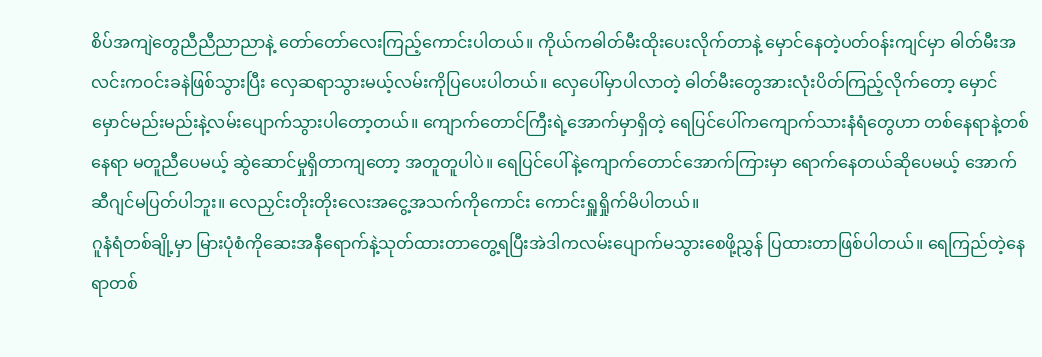စိပ်အကျဲတွေညီညီညာညာနဲ့ တော်တော်လေးကြည့်ကောင်းပါတယ်။ ကိုယ်ကဓါတ်မီးထိုးပေးလိုက်တာနဲ့ မှောင်နေတဲ့ပတ်ဝန်းကျင်မှာ ဓါတ်မီးအလင်းကဝင်းခနဲဖြစ်သွားပြီး လှေဆရာသွားမယ့်လမ်းကိုပြပေးပါတယ်။ လှေပေါ်မှာပါလာတဲ့ ဓါတ်မီးတွေအားလုံးပိတ်ကြည့်လိုက်တော့ မှောင်မှောင်မည်းမည်းနဲ့လမ်းပျောက်သွားပါတော့တယ်။ ကျောက်တောင်ကြီးရဲ့အောက်မှာရှိတဲ့ ရေပြင်ပေါ်ကကျောက်သားနံရံတွေဟာ တစ်နေရာနဲ့တစ်နေရာ မတူညီပေမယ့် ဆွဲဆောင်မှုရှိတာကျတော့ အတူတူပါပဲ။ ရေပြင်ပေါ်နဲ့ကျောက်တောင်အောက်ကြားမှာ ရောက်နေတယ်ဆိုပေမယ့် အောက်ဆီဂျင်မပြတ်ပါဘူး။ လေညှင်းတိုးတိုးလေးအငွေ့အသက်ကိုကောင်း ကောင်းရှူရှိုက်မိပါတယ်။
ဂူနံရံတစ်ချို့မှာ မြားပုံစံကိုဆေးအနီရောက်နဲ့သုတ်ထားတာတွေ့ရပြီးအဲဒါကလမ်းပျောက်မသွားစေဖို့ညွှန် ပြထားတာဖြစ်ပါတယ်။ ရေကြည်တဲ့နေရာတစ်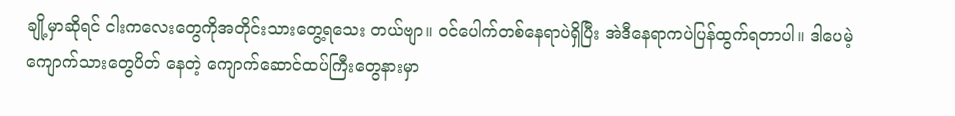ချို့မှာဆိုရင် ငါးကလေးတွေကိုအတိုင်းသားတွေ့ရသေး တယ်ဗျာ။ ဝင်ပေါက်တစ်နေရာပဲရှိပြီး အဲဒီနေရာကပဲပြန်ထွက်ရတာပါ။ ဒါပေမဲ့ ကျောက်သားတွေပိတ် နေတဲ့ ကျောက်ဆောင်ထပ်ကြီးတွေနားမှာ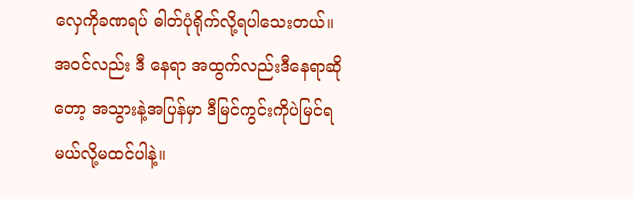လှေကိုခဏရပ် ဓါတ်ပုံရိုက်လို့ရပါသေးတယ်။ အဝင်လည်း ဒီ နေရာ အထွက်လည်းဒီနေရာဆိုတော့ အသွားနဲ့အပြန်မှာ ဒီမြင်ကွင်းကိုပဲမြင်ရမယ်လို့မထင်ပါနဲ့။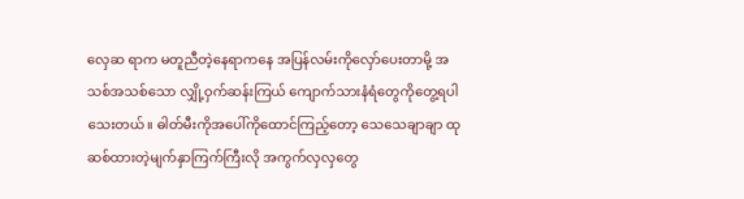လှေဆ ရာက မတူညီတဲ့နေရာကနေ အပြန်လမ်းကိုလှော်ပေးတာမို့ အသစ်အသစ်သော လျှို့ဝှက်ဆန်းကြယ် ကျောက်သားနံရံတွေကိုတွေ့ရပါသေးတယ်။ ဓါတ်မီးကိုအပေါ်ကိုထောင်ကြည့်တော့ သေသေချာချာ ထုဆစ်ထားတဲ့မျက်နှာကြက်ကြီးလို အကွက်လှလှတွေ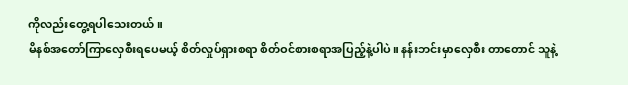ကိုလည်းတွေ့ရပါသေးတယ်။
မိနစ်အတော်ကြာလှေစီးရပေမယ့် စိတ်လှုပ်ရှားစရာ စိတ်ဝင်စားစရာအပြည့်နဲ့ပါပဲ။ နန်းဘင်းမှာလှေစီး တာတောင် သူနဲ့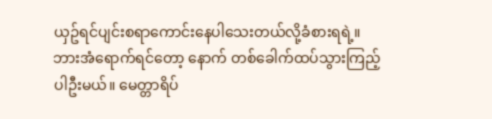ယှဥ်ရင်ပျင်းစရာကောင်းနေပါသေးတယ်လို့ခံစားရရဲ့။ ဘားအံရောက်ရင်တော့ နောက် တစ်ခေါက်ထပ်သွားကြည့်ပါဦးမယ်။ မေတ္တာရိပ်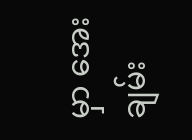မှာ အေးချမ်း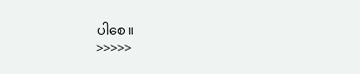ပါစေ။
>>>>>